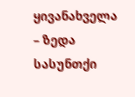ყივანახველა – ზედა სასუნთქი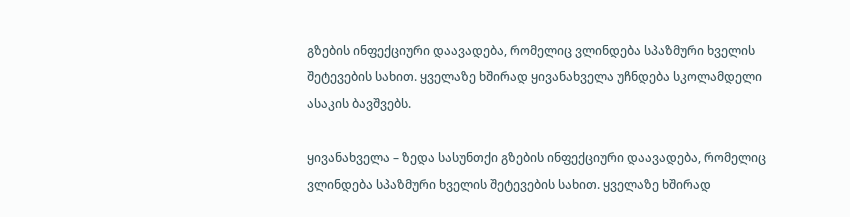გზების ინფექციური დაავადება, რომელიც ვლინდება სპაზმური ხველის შეტევების სახით. ყველაზე ხშირად ყივანახველა უჩნდება სკოლამდელი ასაკის ბავშვებს.

ყივანახველა – ზედა სასუნთქი გზების ინფექციური დაავადება, რომელიც ვლინდება სპაზმური ხველის შეტევების სახით. ყველაზე ხშირად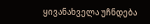ყივანახველა უჩნდება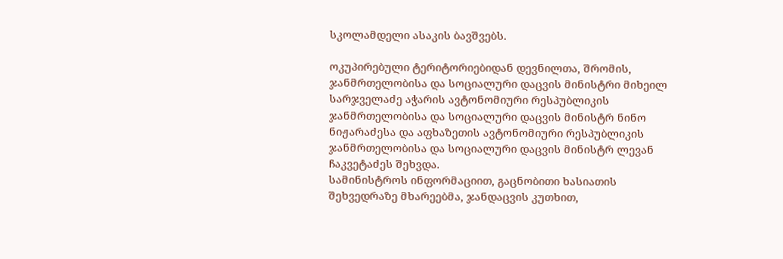სკოლამდელი ასაკის ბავშვებს.

ოკუპირებული ტერიტორიებიდან დევნილთა, შრომის, ჯანმრთელობისა და სოციალური დაცვის მინისტრი მიხეილ სარჯველაძე აჭარის ავტონომიური რესპუბლიკის ჯანმრთელობისა და სოციალური დაცვის მინისტრ ნინო ნიჟარაძესა და აფხაზეთის ავტონომიური რესპუბლიკის ჯანმრთელობისა და სოციალური დაცვის მინისტრ ლევან ჩაკვეტაძეს შეხვდა.
სამინისტროს ინფორმაციით, გაცნობითი ხასიათის შეხვედრაზე მხარეებმა, ჯანდაცვის კუთხით,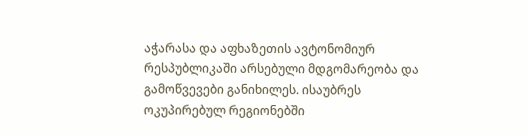აჭარასა და აფხაზეთის ავტონომიურ რესპუბლიკაში არსებული მდგომარეობა და გამოწვევები განიხილეს. ისაუბრეს ოკუპირებულ რეგიონებში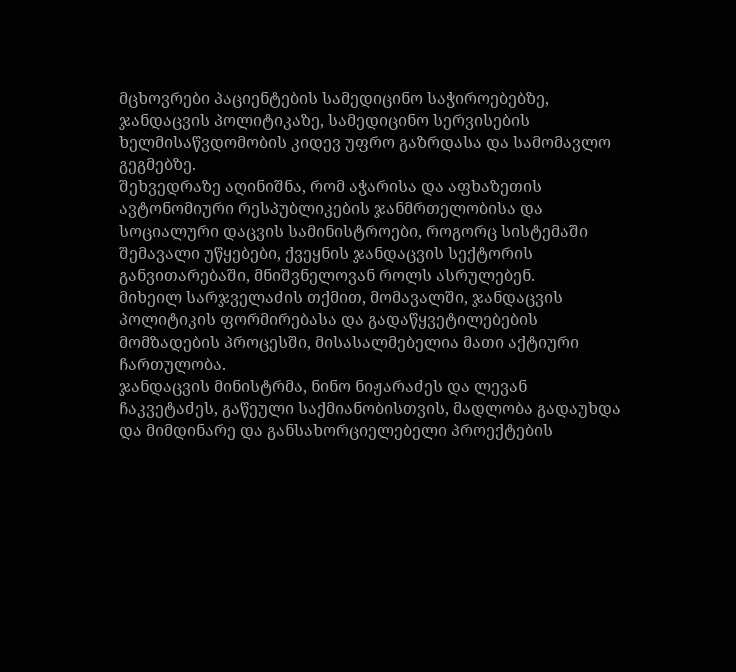მცხოვრები პაციენტების სამედიცინო საჭიროებებზე, ჯანდაცვის პოლიტიკაზე, სამედიცინო სერვისების ხელმისაწვდომობის კიდევ უფრო გაზრდასა და სამომავლო გეგმებზე.
შეხვედრაზე აღინიშნა, რომ აჭარისა და აფხაზეთის ავტონომიური რესპუბლიკების ჯანმრთელობისა და სოციალური დაცვის სამინისტროები, როგორც სისტემაში შემავალი უწყებები, ქვეყნის ჯანდაცვის სექტორის განვითარებაში, მნიშვნელოვან როლს ასრულებენ.
მიხეილ სარჯველაძის თქმით, მომავალში, ჯანდაცვის პოლიტიკის ფორმირებასა და გადაწყვეტილებების მომზადების პროცესში, მისასალმებელია მათი აქტიური ჩართულობა.
ჯანდაცვის მინისტრმა, ნინო ნიჟარაძეს და ლევან ჩაკვეტაძეს, გაწეული საქმიანობისთვის, მადლობა გადაუხდა და მიმდინარე და განსახორციელებელი პროექტების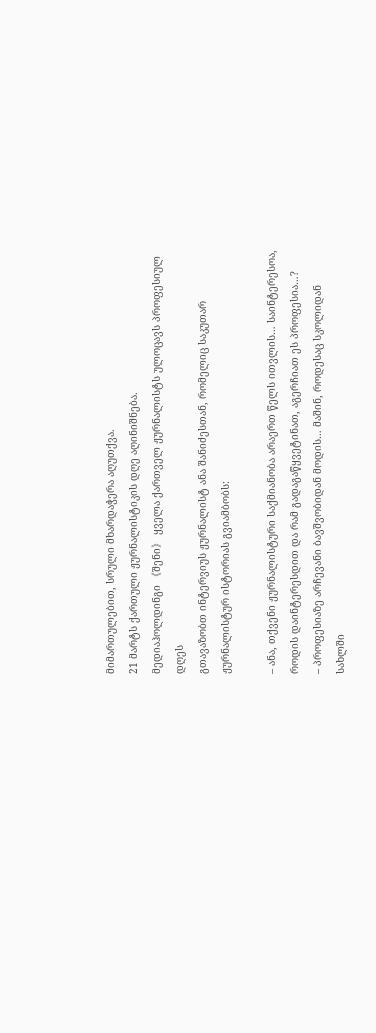მიმართულებით, სრული მხარდაჭერა აღუთქვა.
21 მარტს ქართული ჟურნალისტიკის დღე აღინიშნება.
მედიაჰოლდინგი 《შენი》 ყველა ქართველ ჟურნალისტს ულოცავს პროფესიულ დღეს
გთავაზობთ ინტერვიუს ჟურნალისტ ანა შანიძესთან, რომელიც საკუთარ ჟურნალისტურ ისტორიას გვიამბობს:

– ანა, თქვენი ჟურნალისტური საქმიანობა არაერთ წელს ითვლის… საინტერესოა, როდის დაინტერესდით და რამ გადაგაწყვეტინათ, აგერჩიათ ეს პროფესია…?
– პროფესიაზე არჩევანი ბავშვობიდან მოდის… მაშინ, როდესაც სკოლიდან სახლში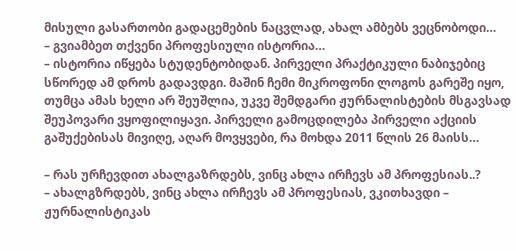მისული გასართობი გადაცემების ნაცვლად, ახალ ამბებს ვეცნობოდი…
– გვიამბეთ თქვენი პროფესიული ისტორია…
– ისტორია იწყება სტუდენტობიდან. პირველი პრაქტიკული ნაბიჯებიც სწორედ ამ დროს გადავდგი. მაშინ ჩემი მიკროფონი ლოგოს გარეშე იყო, თუმცა ამას ხელი არ შეუშლია, უკვე შემდგარი ჟურნალისტების მსგავსად შეუპოვარი ვყოფილიყავი. პირველი გამოცდილება პირველი აქციის გაშუქებისას მივიღე, აღარ მოვყვები, რა მოხდა 2011 წლის 26 მაისს…

– რას ურჩევდით ახალგაზრდებს, ვინც ახლა ირჩევს ამ პროფესიას..?
– ახალგზრდებს, ვინც ახლა ირჩევს ამ პროფესიას, ვკითხავდი – ჟურნალისტიკას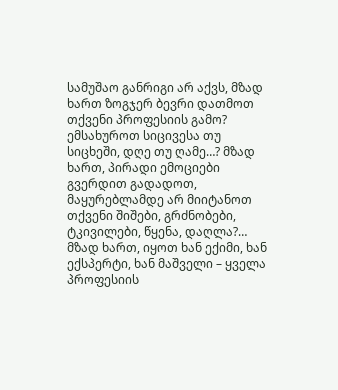სამუშაო განრიგი არ აქვს, მზად ხართ ზოგჯერ ბევრი დათმოთ თქვენი პროფესიის გამო? ემსახუროთ სიცივესა თუ სიცხეში, დღე თუ ღამე…? მზად ხართ, პირადი ემოციები გვერდით გადადოთ, მაყურებლამდე არ მიიტანოთ თქვენი შიშები, გრძნობები, ტკივილები, წყენა, დაღლა?… მზად ხართ, იყოთ ხან ექიმი, ხან ექსპერტი, ხან მაშველი – ყველა პროფესიის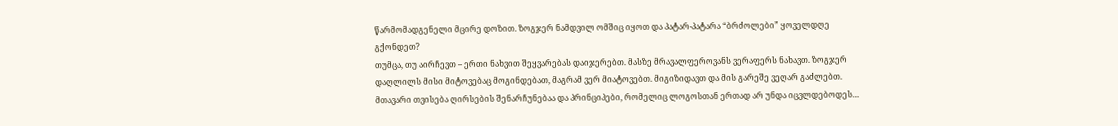წარმომადგენელი მცირე დოზით. ზოგჯერ ნამდვილ ომშიც იყოთ და პატარ-პატარა “ბრძოლები” ყოველდღე გქონდეთ?
თუმცა, თუ აირჩევთ – ერთი ნახვით შეყვარებას დაიჯერებთ. მასზე მრავალფეროვანს ვერაფერს ნახავთ. ზოგჯერ დაღლილს მისი მიტოვებაც მოგინდებათ, მაგრამ ვერ მიატოვებთ. მიგიზიდავთ და მის გარეშე ვეღარ გაძლებთ. მთავარი თვისება ღირსების შენარჩუნებაა და პრინციპები, რომელიც ლოგოსთან ერთად არ უნდა იცვლდებოდეს…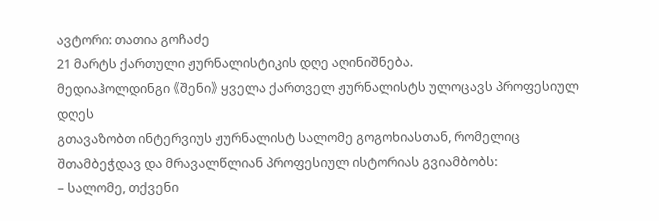ავტორი: თათია გოჩაძე
21 მარტს ქართული ჟურნალისტიკის დღე აღინიშნება.
მედიაჰოლდინგი 《შენი》 ყველა ქართველ ჟურნალისტს ულოცავს პროფესიულ დღეს
გთავაზობთ ინტერვიუს ჟურნალისტ სალომე გოგოხიასთან, რომელიც შთამბეჭდავ და მრავალწლიან პროფესიულ ისტორიას გვიამბობს:
– სალომე, თქვენი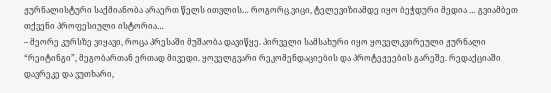ჟურნალისტური საქმიანობა არაერთ წელს ითვლის… როგორც ვიცი, ტელევიზიამდე იყო ბეჭდური მედია … გვიამბეთ თქვენი პროფესიული ისტორია…
– მეორე კურსზე ვიყავი, როცა პრესაში მუშაობა დავიწყე. პირველი სამსახური იყო ყოველკვირეული ჟურნალი “რეიტინგი”, მეგობართან ერთად მივედი. ყოველგვარი რეკომენდაციების და პროტეჟეების გარეშე. რედაქციაში დავრეკე და ვუთხარი,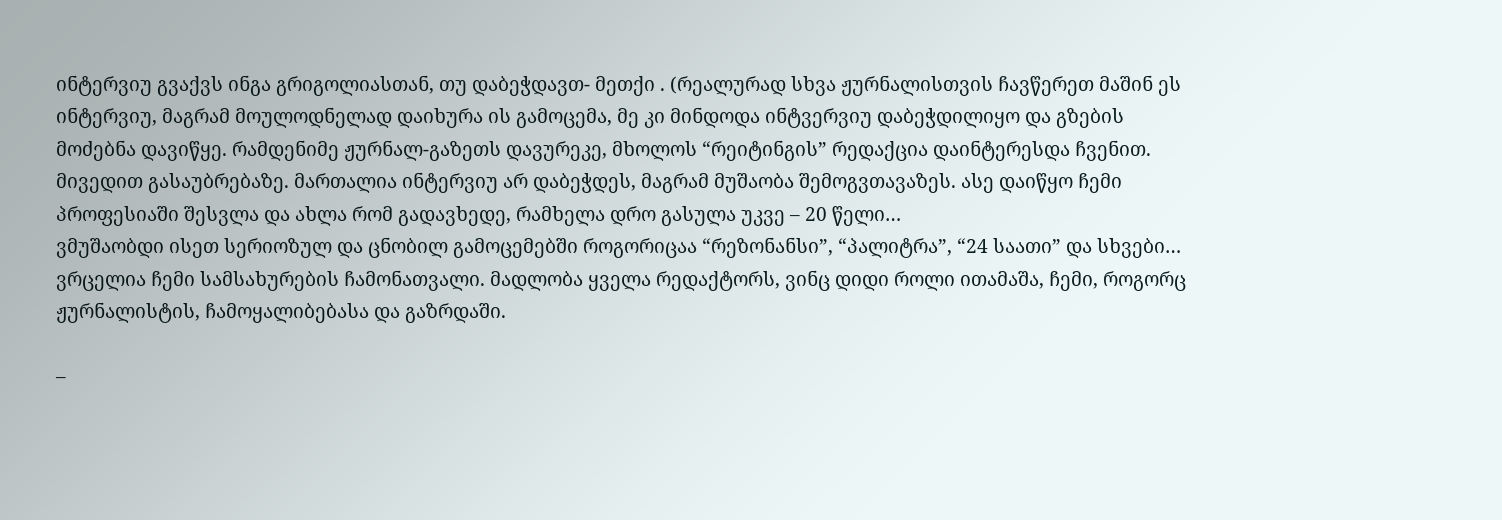ინტერვიუ გვაქვს ინგა გრიგოლიასთან, თუ დაბეჭდავთ- მეთქი . (რეალურად სხვა ჟურნალისთვის ჩავწერეთ მაშინ ეს ინტერვიუ, მაგრამ მოულოდნელად დაიხურა ის გამოცემა, მე კი მინდოდა ინტვერვიუ დაბეჭდილიყო და გზების მოძებნა დავიწყე. რამდენიმე ჟურნალ-გაზეთს დავურეკე, მხოლოს “რეიტინგის” რედაქცია დაინტერესდა ჩვენით. მივედით გასაუბრებაზე. მართალია ინტერვიუ არ დაბეჭდეს, მაგრამ მუშაობა შემოგვთავაზეს. ასე დაიწყო ჩემი პროფესიაში შესვლა და ახლა რომ გადავხედე, რამხელა დრო გასულა უკვე – 20 წელი…
ვმუშაობდი ისეთ სერიოზულ და ცნობილ გამოცემებში როგორიცაა “რეზონანსი”, “პალიტრა”, “24 საათი” და სხვები… ვრცელია ჩემი სამსახურების ჩამონათვალი. მადლობა ყველა რედაქტორს, ვინც დიდი როლი ითამაშა, ჩემი, როგორც ჟურნალისტის, ჩამოყალიბებასა და გაზრდაში.

–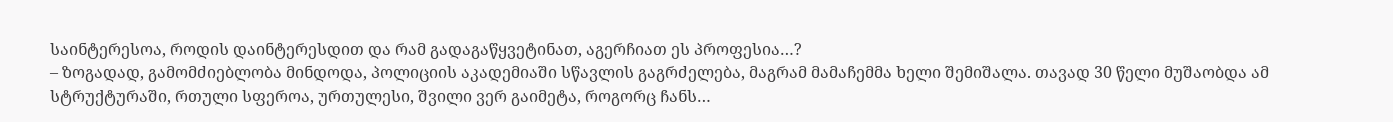საინტერესოა, როდის დაინტერესდით და რამ გადაგაწყვეტინათ, აგერჩიათ ეს პროფესია…?
– ზოგადად, გამომძიებლობა მინდოდა, პოლიციის აკადემიაში სწავლის გაგრძელება, მაგრამ მამაჩემმა ხელი შემიშალა. თავად 30 წელი მუშაობდა ამ სტრუქტურაში, რთული სფეროა, ურთულესი, შვილი ვერ გაიმეტა, როგორც ჩანს…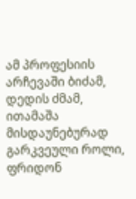ამ პროფესიის არჩევაში ბიძამ, დედის ძმამ, ითამაშა მისდაუნებურად გარკვეული როლი, ფრიდონ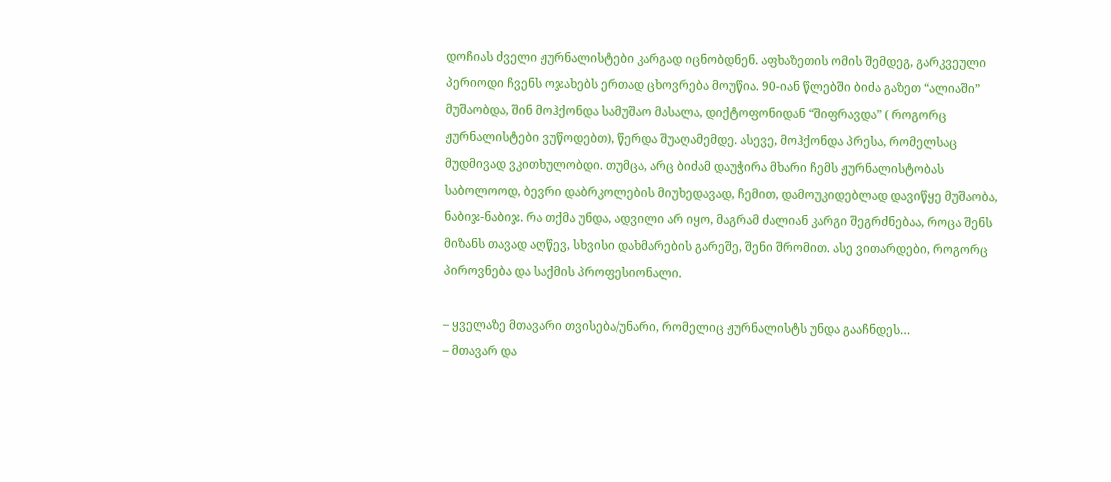დოჩიას ძველი ჟურნალისტები კარგად იცნობდნენ. აფხაზეთის ომის შემდეგ, გარკვეული პერიოდი ჩვენს ოჯახებს ერთად ცხოვრება მოუწია. 90-იან წლებში ბიძა გაზეთ “ალიაში” მუშაობდა, შინ მოჰქონდა სამუშაო მასალა, დიქტოფონიდან “შიფრავდა” ( როგორც ჟურნალისტები ვუწოდებთ), წერდა შუაღამემდე. ასევე, მოჰქონდა პრესა, რომელსაც მუდმივად ვკითხულობდი. თუმცა, არც ბიძამ დაუჭირა მხარი ჩემს ჟურნალისტობას საბოლოოდ, ბევრი დაბრკოლების მიუხედავად, ჩემით, დამოუკიდებლად დავიწყე მუშაობა, ნაბიჯ-ნაბიჯ. რა თქმა უნდა, ადვილი არ იყო, მაგრამ ძალიან კარგი შეგრძნებაა, როცა შენს მიზანს თავად აღწევ, სხვისი დახმარების გარეშე, შენი შრომით. ასე ვითარდები, როგორც პიროვნება და საქმის პროფესიონალი.

– ყველაზე მთავარი თვისება/უნარი, რომელიც ჟურნალისტს უნდა გააჩნდეს…
– მთავარ და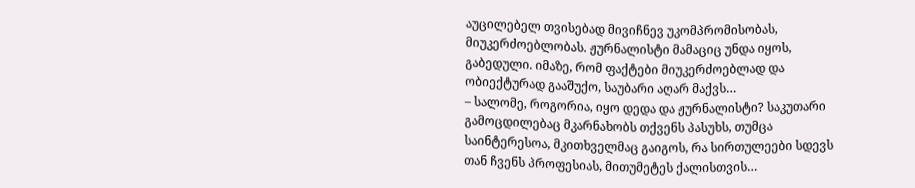აუცილებელ თვისებად მივიჩნევ უკომპრომისობას, მიუკერძოებლობას. ჟურნალისტი მამაციც უნდა იყოს, გაბედული. იმაზე, რომ ფაქტები მიუკერძოებლად და ობიექტურად გააშუქო, საუბარი აღარ მაქვს…
– სალომე, როგორია, იყო დედა და ჟურნალისტი? საკუთარი გამოცდილებაც მკარნახობს თქვენს პასუხს, თუმცა საინტერესოა, მკითხველმაც გაიგოს, რა სირთულეები სდევს თან ჩვენს პროფესიას, მითუმეტეს ქალისთვის…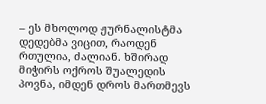– ეს მხოლოდ ჟურნალისტმა დედებმა ვიცით, რაოდენ რთულია, ძალიან. ხშირად მიჭირს ოქროს შუალედის პოვნა, იმდენ დროს მართმევს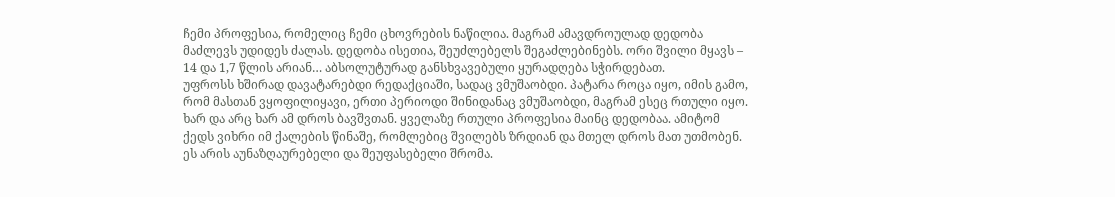ჩემი პროფესია, რომელიც ჩემი ცხოვრების ნაწილია. მაგრამ ამავდროულად დედობა მაძლევს უდიდეს ძალას. დედობა ისეთია, შეუძლებელს შეგაძლებინებს. ორი შვილი მყავს – 14 და 1,7 წლის არიან… აბსოლუტურად განსხვავებული ყურადღება სჭირდებათ.
უფროსს ხშირად დავატარებდი რედაქციაში, სადაც ვმუშაობდი. პატარა როცა იყო, იმის გამო, რომ მასთან ვყოფილიყავი, ერთი პერიოდი შინიდანაც ვმუშაობდი, მაგრამ ესეც რთული იყო. ხარ და არც ხარ ამ დროს ბავშვთან. ყველაზე რთული პროფესია მაინც დედობაა. ამიტომ ქედს ვიხრი იმ ქალების წინაშე, რომლებიც შვილებს ზრდიან და მთელ დროს მათ უთმობენ. ეს არის აუნაზღაურებელი და შეუფასებელი შრომა.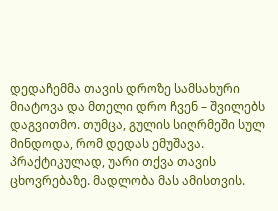დედაჩემმა თავის დროზე სამსახური მიატოვა და მთელი დრო ჩვენ – შვილებს დაგვითმო. თუმცა, გულის სიღრმეში სულ მინდოდა, რომ დედას ემუშავა. პრაქტიკულად, უარი თქვა თავის ცხოვრებაზე. მადლობა მას ამისთვის.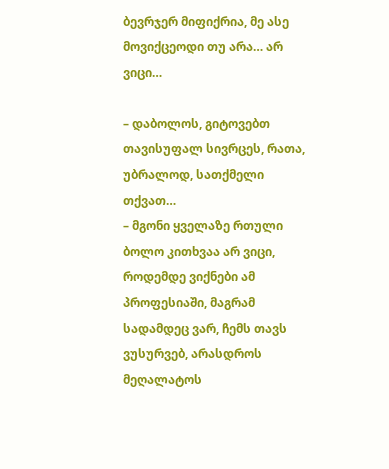ბევრჯერ მიფიქრია, მე ასე მოვიქცეოდი თუ არა… არ ვიცი…

– დაბოლოს, გიტოვებთ თავისუფალ სივრცეს, რათა, უბრალოდ, სათქმელი თქვათ…
– მგონი ყველაზე რთული ბოლო კითხვაა არ ვიცი, როდემდე ვიქნები ამ პროფესიაში, მაგრამ სადამდეც ვარ, ჩემს თავს ვუსურვებ, არასდროს მეღალატოს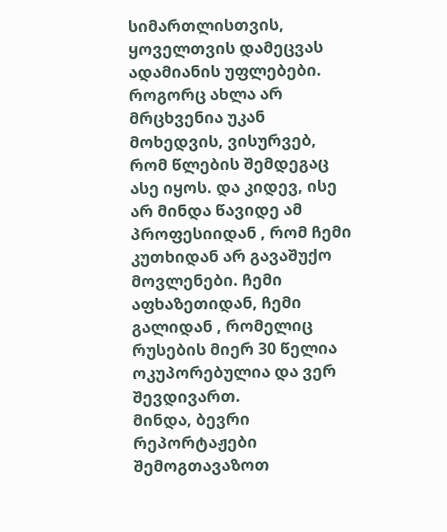სიმართლისთვის, ყოველთვის დამეცვას ადამიანის უფლებები. როგორც ახლა არ მრცხვენია უკან მოხედვის, ვისურვებ, რომ წლების შემდეგაც ასე იყოს. და კიდევ, ისე არ მინდა წავიდე ამ პროფესიიდან , რომ ჩემი კუთხიდან არ გავაშუქო მოვლენები. ჩემი აფხაზეთიდან, ჩემი გალიდან , რომელიც რუსების მიერ 30 წელია ოკუპორებულია და ვერ შევდივართ.
მინდა, ბევრი რეპორტაჟები შემოგთავაზოთ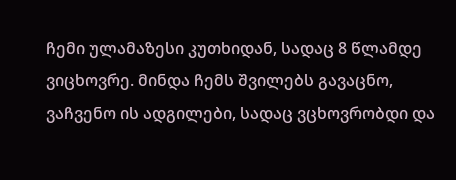ჩემი ულამაზესი კუთხიდან, სადაც 8 წლამდე ვიცხოვრე. მინდა ჩემს შვილებს გავაცნო, ვაჩვენო ის ადგილები, სადაც ვცხოვრობდი და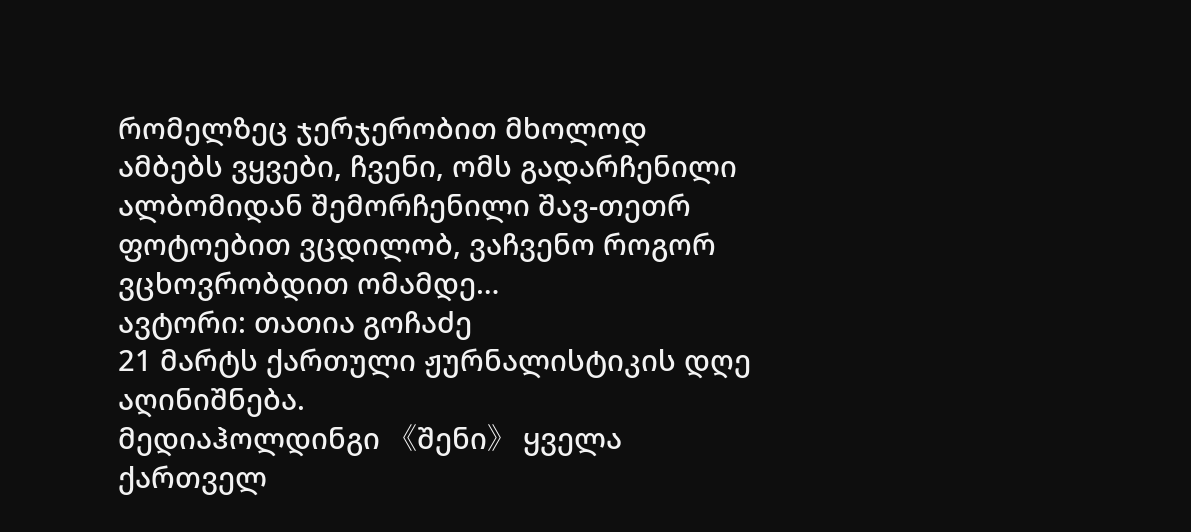რომელზეც ჯერჯერობით მხოლოდ ამბებს ვყვები, ჩვენი, ომს გადარჩენილი ალბომიდან შემორჩენილი შავ-თეთრ ფოტოებით ვცდილობ, ვაჩვენო როგორ ვცხოვრობდით ომამდე…
ავტორი: თათია გოჩაძე
21 მარტს ქართული ჟურნალისტიკის დღე აღინიშნება.
მედიაჰოლდინგი 《შენი》 ყველა ქართველ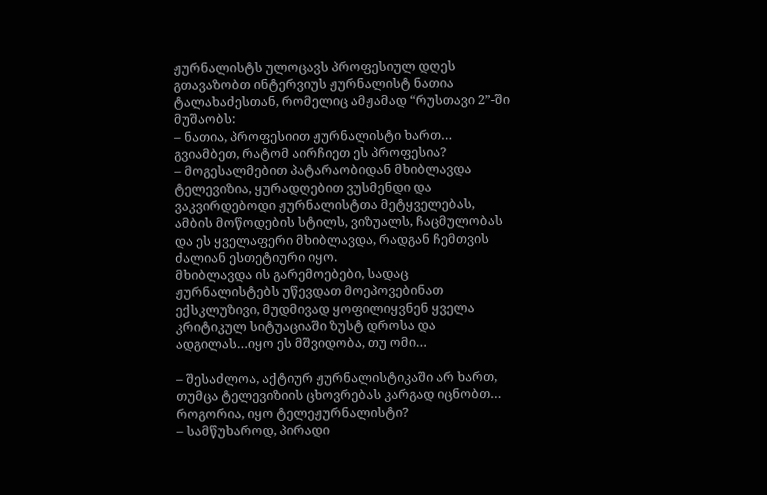ჟურნალისტს ულოცავს პროფესიულ დღეს
გთავაზობთ ინტერვიუს ჟურნალისტ ნათია ტალახაძესთან, რომელიც ამჟამად “რუსთავი 2”-ში მუშაობს:
– ნათია, პროფესიით ჟურნალისტი ხართ… გვიამბეთ, რატომ აირჩიეთ ეს პროფესია?
– მოგესალმებით პატარაობიდან მხიბლავდა ტელევიზია, ყურადღებით ვუსმენდი და ვაკვირდებოდი ჟურნალისტთა მეტყველებას, ამბის მოწოდების სტილს, ვიზუალს, ჩაცმულობას და ეს ყველაფერი მხიბლავდა, რადგან ჩემთვის ძალიან ესთეტიური იყო.
მხიბლავდა ის გარემოებები, სადაც ჟურნალისტებს უწევდათ მოეპოვებინათ ექსკლუზივი, მუდმივად ყოფილიყვნენ ყველა კრიტიკულ სიტუაციაში ზუსტ დროსა და ადგილას…იყო ეს მშვიდობა, თუ ომი…

– შესაძლოა, აქტიურ ჟურნალისტიკაში არ ხართ, თუმცა ტელევიზიის ცხოვრებას კარგად იცნობთ… როგორია, იყო ტელეჟურნალისტი?
– სამწუხაროდ, პირადი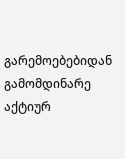გარემოებებიდან გამომდინარე აქტიურ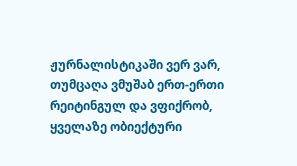ჟურნალისტიკაში ვერ ვარ, თუმცაღა ვმუშაბ ერთ-ერთი რეიტინგულ და ვფიქრობ, ყველაზე ობიექტური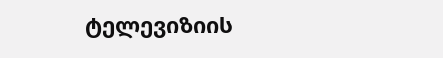ტელევიზიის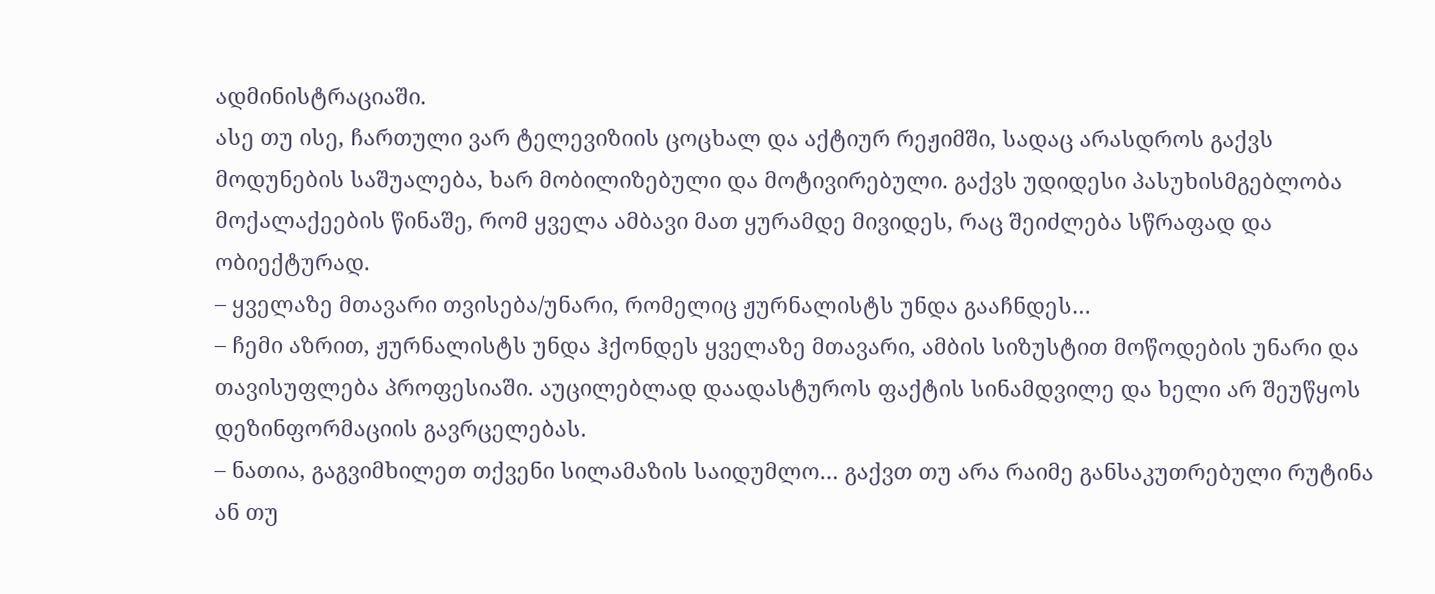ადმინისტრაციაში.
ასე თუ ისე, ჩართული ვარ ტელევიზიის ცოცხალ და აქტიურ რეჟიმში, სადაც არასდროს გაქვს მოდუნების საშუალება, ხარ მობილიზებული და მოტივირებული. გაქვს უდიდესი პასუხისმგებლობა მოქალაქეების წინაშე, რომ ყველა ამბავი მათ ყურამდე მივიდეს, რაც შეიძლება სწრაფად და ობიექტურად.
– ყველაზე მთავარი თვისება/უნარი, რომელიც ჟურნალისტს უნდა გააჩნდეს…
– ჩემი აზრით, ჟურნალისტს უნდა ჰქონდეს ყველაზე მთავარი, ამბის სიზუსტით მოწოდების უნარი და თავისუფლება პროფესიაში. აუცილებლად დაადასტუროს ფაქტის სინამდვილე და ხელი არ შეუწყოს დეზინფორმაციის გავრცელებას.
– ნათია, გაგვიმხილეთ თქვენი სილამაზის საიდუმლო… გაქვთ თუ არა რაიმე განსაკუთრებული რუტინა ან თუ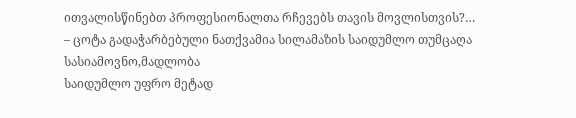ითვალისწინებთ პროფესიონალთა რჩევებს თავის მოვლისთვის?…
– ცოტა გადაჭარბებული ნათქვამია სილამაზის საიდუმლო თუმცაღა სასიამოვნო,მადლობა
საიდუმლო უფრო მეტად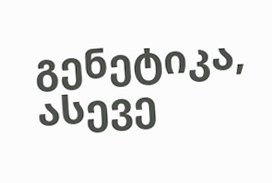გენეტიკა, ასევე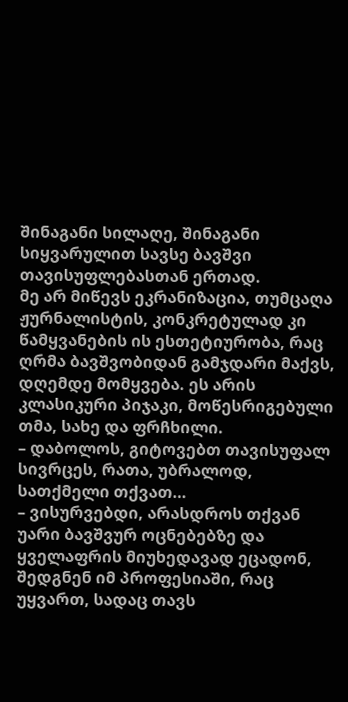შინაგანი სილაღე, შინაგანი სიყვარულით სავსე ბავშვი თავისუფლებასთან ერთად.
მე არ მიწევს ეკრანიზაცია, თუმცაღა ჟურნალისტის, კონკრეტულად კი წამყვანების ის ესთეტიურობა, რაც ღრმა ბავშვობიდან გამჯდარი მაქვს, დღემდე მომყვება. ეს არის კლასიკური პიჯაკი, მოწესრიგებული თმა, სახე და ფრჩხილი.
– დაბოლოს, გიტოვებთ თავისუფალ სივრცეს, რათა, უბრალოდ, სათქმელი თქვათ…
– ვისურვებდი, არასდროს თქვან უარი ბავშვურ ოცნებებზე და ყველაფრის მიუხედავად ეცადონ, შედგნენ იმ პროფესიაში, რაც უყვართ, სადაც თავს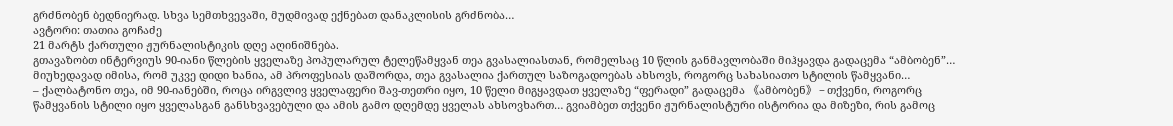გრძნობენ ბედნიერად. სხვა სემთხვევაში, მუდმივად ექნებათ დანაკლისის გრძნობა…
ავტორი: თათია გოჩაძე
21 მარტს ქართული ჟურნალისტიკის დღე აღინიშნება.
გთავაზობთ ინტერვიუს 90-იანი წლების ყველაზე პოპულარულ ტელეწამყვან თეა გვასალიასთან, რომელსაც 10 წლის განმავლობაში მიჰყავდა გადაცემა “ამბობენ”… მიუხედავად იმისა, რომ უკვე დიდი ხანია, ამ პროფესიას დაშორდა, თეა გვასალია ქართულ საზოგადოებას ახსოვს, როგორც სახასიათო სტილის წამყვანი…
– ქალბატონო თეა, იმ 90-იანებში, როცა ირგვლივ ყველაფერი შავ-თეთრი იყო, 10 წელი მიგყავდათ ყველაზე “ფერადი” გადაცემა 《ამბობენ》 – თქვენი, როგორც წამყვანის სტილი იყო ყველასგან განსხვავებული და ამის გამო დღემდე ყველას ახსოვხართ… გვიამბეთ თქვენი ჟურნალისტური ისტორია და მიზეზი, რის გამოც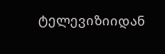ტელევიზიიდან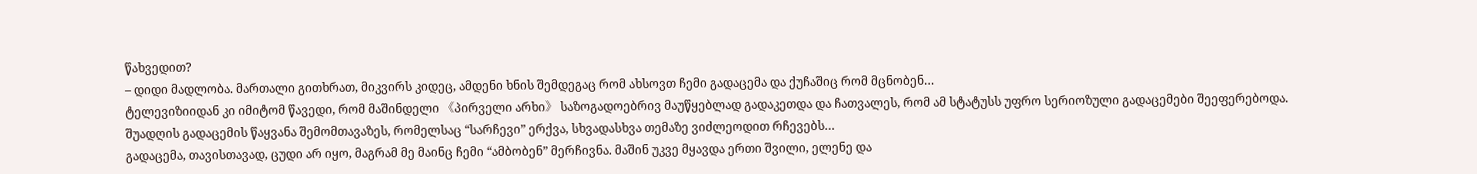წახვედით?
– დიდი მადლობა. მართალი გითხრათ, მიკვირს კიდეც, ამდენი ხნის შემდეგაც რომ ახსოვთ ჩემი გადაცემა და ქუჩაშიც რომ მცნობენ…
ტელევიზიიდან კი იმიტომ წავედი, რომ მაშინდელი 《პირველი არხი》 საზოგადოებრივ მაუწყებლად გადაკეთდა და ჩათვალეს, რომ ამ სტატუსს უფრო სერიოზული გადაცემები შეეფერებოდა. შუადღის გადაცემის წაყვანა შემომთავაზეს, რომელსაც “სარჩევი” ერქვა, სხვადასხვა თემაზე ვიძლეოდით რჩევებს…
გადაცემა, თავისთავად, ცუდი არ იყო, მაგრამ მე მაინც ჩემი “ამბობენ” მერჩივნა. მაშინ უკვე მყავდა ერთი შვილი, ელენე და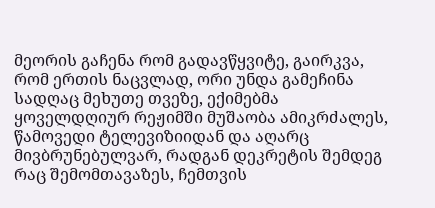მეორის გაჩენა რომ გადავწყვიტე, გაირკვა, რომ ერთის ნაცვლად, ორი უნდა გამეჩინა სადღაც მეხუთე თვეზე, ექიმებმა ყოველდღიურ რეჟიმში მუშაობა ამიკრძალეს, წამოვედი ტელევიზიიდან და აღარც მივბრუნებულვარ, რადგან დეკრეტის შემდეგ რაც შემომთავაზეს, ჩემთვის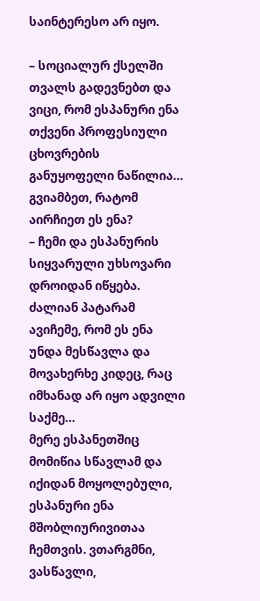საინტერესო არ იყო.

– სოციალურ ქსელში თვალს გადევნებთ და ვიცი, რომ ესპანური ენა თქვენი პროფესიული ცხოვრების განუყოფელი ნაწილია… გვიამბეთ, რატომ აირჩიეთ ეს ენა?
– ჩემი და ესპანურის სიყვარული უხსოვარი დროიდან იწყება. ძალიან პატარამ ავიჩემე, რომ ეს ენა უნდა მესწავლა და მოვახერხე კიდეც, რაც იმხანად არ იყო ადვილი საქმე…
მერე ესპანეთშიც მომიწია სწავლამ და იქიდან მოყოლებული, ესპანური ენა მშობლიურივითაა ჩემთვის. ვთარგმნი, ვასწავლი,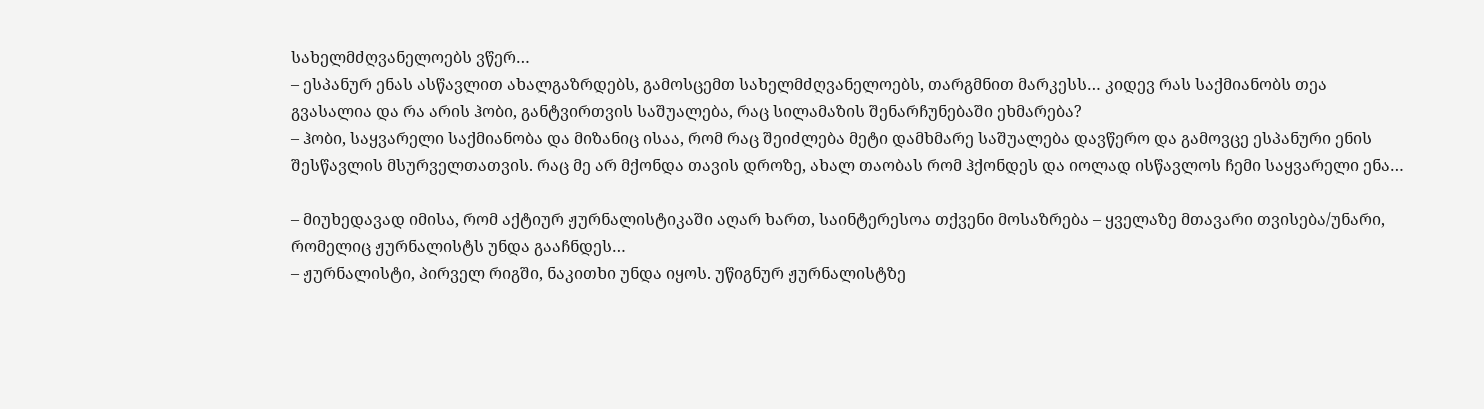სახელმძღვანელოებს ვწერ…
– ესპანურ ენას ასწავლით ახალგაზრდებს, გამოსცემთ სახელმძღვანელოებს, თარგმნით მარკესს… კიდევ რას საქმიანობს თეა გვასალია და რა არის ჰობი, განტვირთვის საშუალება, რაც სილამაზის შენარჩუნებაში ეხმარება?
– ჰობი, საყვარელი საქმიანობა და მიზანიც ისაა, რომ რაც შეიძლება მეტი დამხმარე საშუალება დავწერო და გამოვცე ესპანური ენის შესწავლის მსურველთათვის. რაც მე არ მქონდა თავის დროზე, ახალ თაობას რომ ჰქონდეს და იოლად ისწავლოს ჩემი საყვარელი ენა…

– მიუხედავად იმისა, რომ აქტიურ ჟურნალისტიკაში აღარ ხართ, საინტერესოა თქვენი მოსაზრება – ყველაზე მთავარი თვისება/უნარი, რომელიც ჟურნალისტს უნდა გააჩნდეს…
– ჟურნალისტი, პირველ რიგში, ნაკითხი უნდა იყოს. უწიგნურ ჟურნალისტზე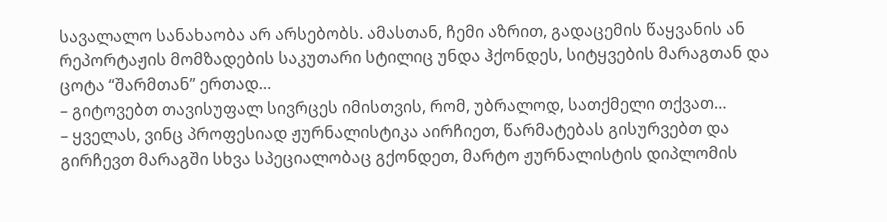სავალალო სანახაობა არ არსებობს. ამასთან, ჩემი აზრით, გადაცემის წაყვანის ან რეპორტაჟის მომზადების საკუთარი სტილიც უნდა ჰქონდეს, სიტყვების მარაგთან და ცოტა “შარმთან” ერთად…
– გიტოვებთ თავისუფალ სივრცეს იმისთვის, რომ, უბრალოდ, სათქმელი თქვათ…
– ყველას, ვინც პროფესიად ჟურნალისტიკა აირჩიეთ, წარმატებას გისურვებთ და გირჩევთ მარაგში სხვა სპეციალობაც გქონდეთ, მარტო ჟურნალისტის დიპლომის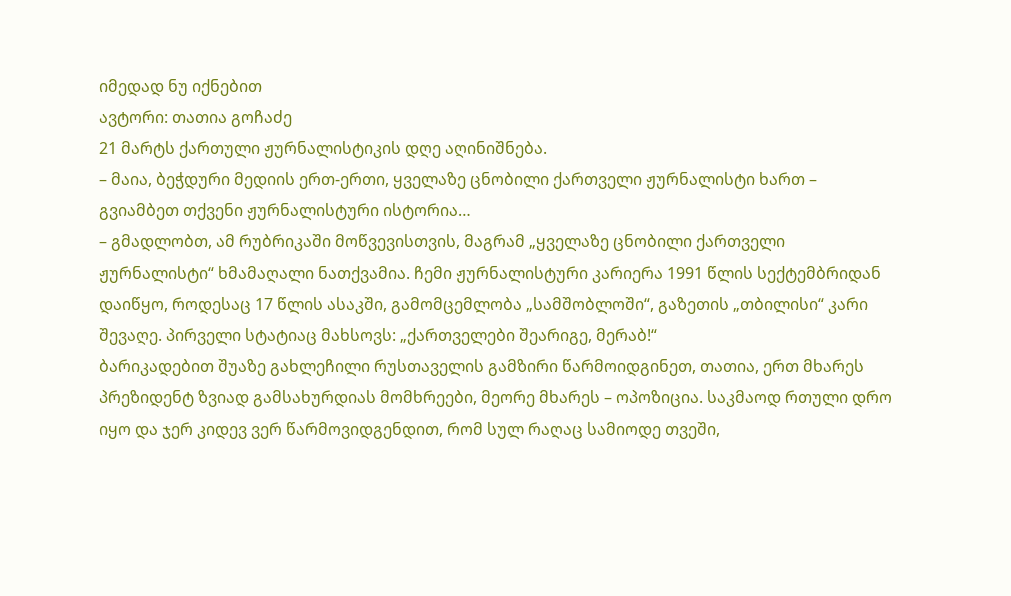იმედად ნუ იქნებით
ავტორი: თათია გოჩაძე
21 მარტს ქართული ჟურნალისტიკის დღე აღინიშნება.
– მაია, ბეჭდური მედიის ერთ-ერთი, ყველაზე ცნობილი ქართველი ჟურნალისტი ხართ – გვიამბეთ თქვენი ჟურნალისტური ისტორია…
– გმადლობთ, ამ რუბრიკაში მოწვევისთვის, მაგრამ „ყველაზე ცნობილი ქართველი ჟურნალისტი“ ხმამაღალი ნათქვამია. ჩემი ჟურნალისტური კარიერა 1991 წლის სექტემბრიდან დაიწყო, როდესაც 17 წლის ასაკში, გამომცემლობა „სამშობლოში“, გაზეთის „თბილისი“ კარი შევაღე. პირველი სტატიაც მახსოვს: „ქართველები შეარიგე, მერაბ!“
ბარიკადებით შუაზე გახლეჩილი რუსთაველის გამზირი წარმოიდგინეთ, თათია, ერთ მხარეს პრეზიდენტ ზვიად გამსახურდიას მომხრეები, მეორე მხარეს – ოპოზიცია. საკმაოდ რთული დრო იყო და ჯერ კიდევ ვერ წარმოვიდგენდით, რომ სულ რაღაც სამიოდე თვეში,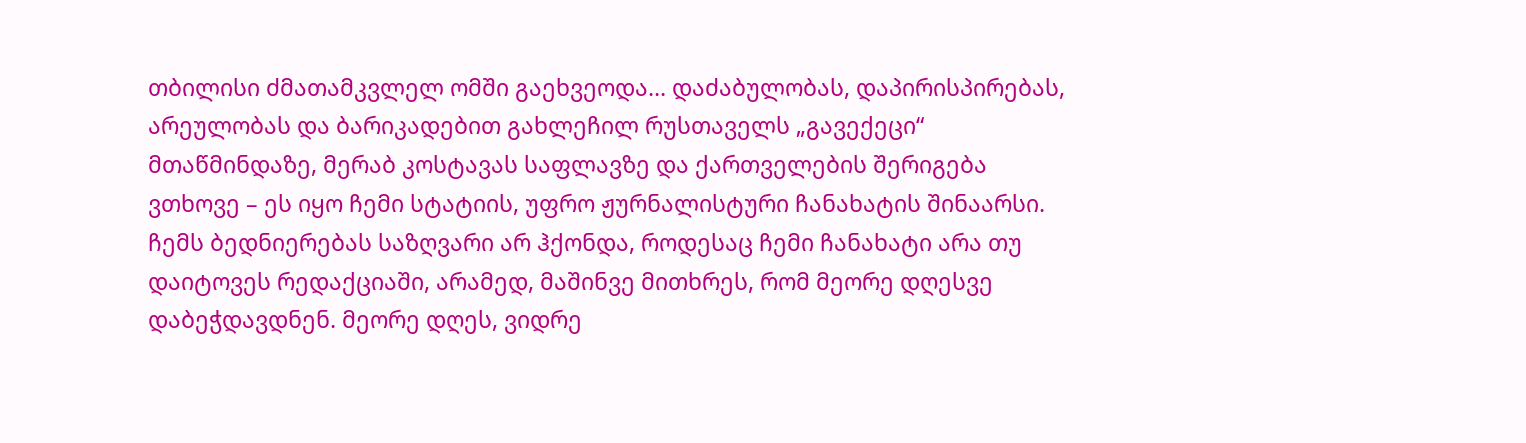თბილისი ძმათამკვლელ ომში გაეხვეოდა… დაძაბულობას, დაპირისპირებას, არეულობას და ბარიკადებით გახლეჩილ რუსთაველს „გავექეცი“ მთაწმინდაზე, მერაბ კოსტავას საფლავზე და ქართველების შერიგება ვთხოვე – ეს იყო ჩემი სტატიის, უფრო ჟურნალისტური ჩანახატის შინაარსი.
ჩემს ბედნიერებას საზღვარი არ ჰქონდა, როდესაც ჩემი ჩანახატი არა თუ დაიტოვეს რედაქციაში, არამედ, მაშინვე მითხრეს, რომ მეორე დღესვე დაბეჭდავდნენ. მეორე დღეს, ვიდრე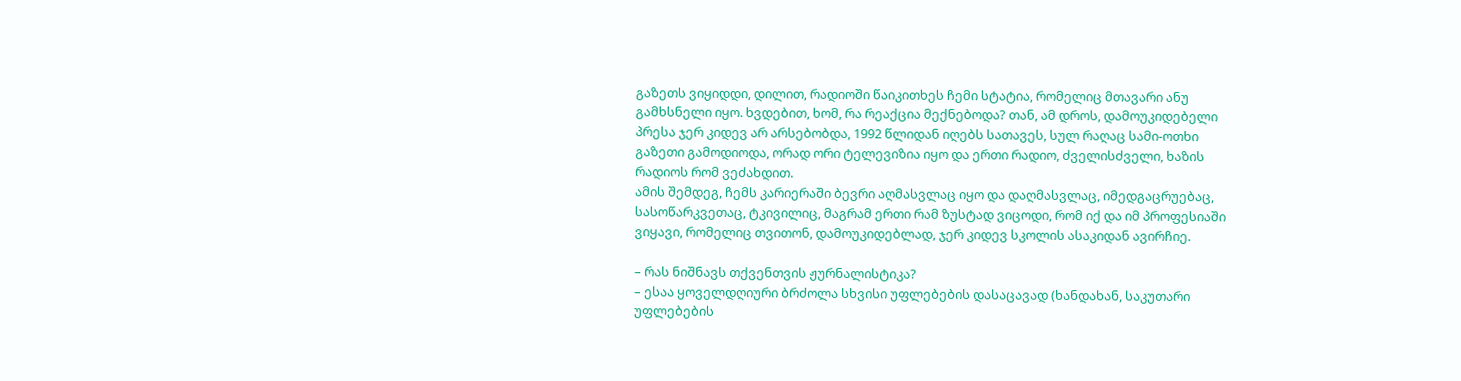გაზეთს ვიყიდდი, დილით, რადიოში წაიკითხეს ჩემი სტატია, რომელიც მთავარი ანუ გამხსნელი იყო. ხვდებით, ხომ, რა რეაქცია მექნებოდა? თან, ამ დროს, დამოუკიდებელი პრესა ჯერ კიდევ არ არსებობდა, 1992 წლიდან იღებს სათავეს, სულ რაღაც სამი-ოთხი გაზეთი გამოდიოდა, ორად ორი ტელევიზია იყო და ერთი რადიო, ძველისძველი, ხაზის რადიოს რომ ვეძახდით.
ამის შემდეგ, ჩემს კარიერაში ბევრი აღმასვლაც იყო და დაღმასვლაც, იმედგაცრუებაც, სასოწარკვეთაც, ტკივილიც, მაგრამ ერთი რამ ზუსტად ვიცოდი, რომ იქ და იმ პროფესიაში ვიყავი, რომელიც თვითონ, დამოუკიდებლად, ჯერ კიდევ სკოლის ასაკიდან ავირჩიე.

– რას ნიშნავს თქვენთვის ჟურნალისტიკა?
– ესაა ყოველდღიური ბრძოლა სხვისი უფლებების დასაცავად (ხანდახან, საკუთარი უფლებების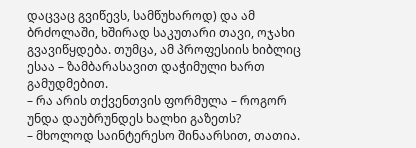დაცვაც გვიწევს, სამწუხაროდ) და ამ ბრძოლაში, ხშირად საკუთარი თავი, ოჯახი გვავიწყდება. თუმცა, ამ პროფესიის ხიბლიც ესაა – ზამბარასავით დაჭიმული ხართ გამუდმებით.
– რა არის თქვენთვის ფორმულა – როგორ უნდა დაუბრუნდეს ხალხი გაზეთს?
– მხოლოდ საინტერესო შინაარსით, თათია.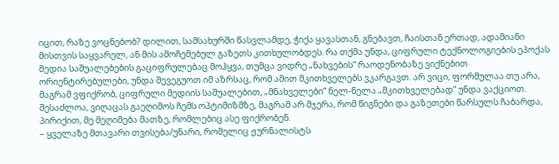იცით, რაზე ვოცნებობ? დილით, სამსახურში წასვლამდე, ჭიქა ყავასთან, გნებავთ, ჩაისთან ერთად, ადამიანი მისთვის საყვარელ, ან მის ამოჩემებულ გაზეთს კითხულობდეს. რა თქმა უნდა, ციფრული ტექნოლოგიების ეპოქას მედია საშუალებების გაციფრულებაც მოჰყვა, თუმცა ვიდრე „ნახვების“ რაოდენობაზე ვიქნებით ორიენტირებულები, უნდა შევეგუოთ იმ აზრსაც, რომ ამით მკითხველებს ვკარგავთ. არ ვიცი, ფორმულაა თუ არა, მაგრამ ვფიქრობ, ციფრული მედიის საშუალებით, „მნახველები“ ნელ-ნელა „მკითხველებად“ უნდა ვაქციოთ. შესაძლოა, ვიღაცას გაეღიმოს ჩემს ოპტიმიზმზე, მაგრამ არ მჯერა, რომ წიგნები და გაზეთები წარსულს ჩაბარდა, პირიქით, მე მეღიმება მათზე, რომლებიც ასე ფიქრობენ.
– ყველაზე მთავარი თვისება/უნარი, რომელიც ჟურნალისტს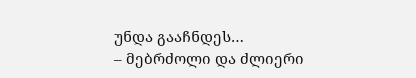უნდა გააჩნდეს…
– მებრძოლი და ძლიერი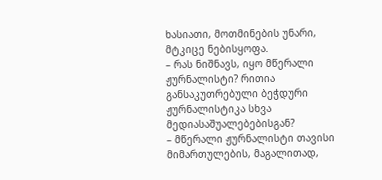ხასიათი, მოთმინების უნარი, მტკიცე ნებისყოფა.
– რას ნიშნავს, იყო მწერალი ჟურნალისტი? რითია განსაკუთრებული ბეჭდური ჟურნალისტიკა სხვა მედიასაშუალებებისგან?
– მწერალი ჟურნალისტი თავისი მიმართულების, მაგალითად,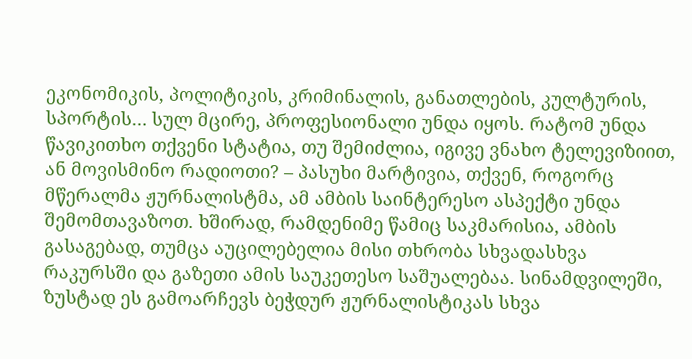ეკონომიკის, პოლიტიკის, კრიმინალის, განათლების, კულტურის, სპორტის… სულ მცირე, პროფესიონალი უნდა იყოს. რატომ უნდა წავიკითხო თქვენი სტატია, თუ შემიძლია, იგივე ვნახო ტელევიზიით, ან მოვისმინო რადიოთი? – პასუხი მარტივია, თქვენ, როგორც მწერალმა ჟურნალისტმა, ამ ამბის საინტერესო ასპექტი უნდა შემომთავაზოთ. ხშირად, რამდენიმე წამიც საკმარისია, ამბის გასაგებად, თუმცა აუცილებელია მისი თხრობა სხვადასხვა რაკურსში და გაზეთი ამის საუკეთესო საშუალებაა. სინამდვილეში, ზუსტად ეს გამოარჩევს ბეჭდურ ჟურნალისტიკას სხვა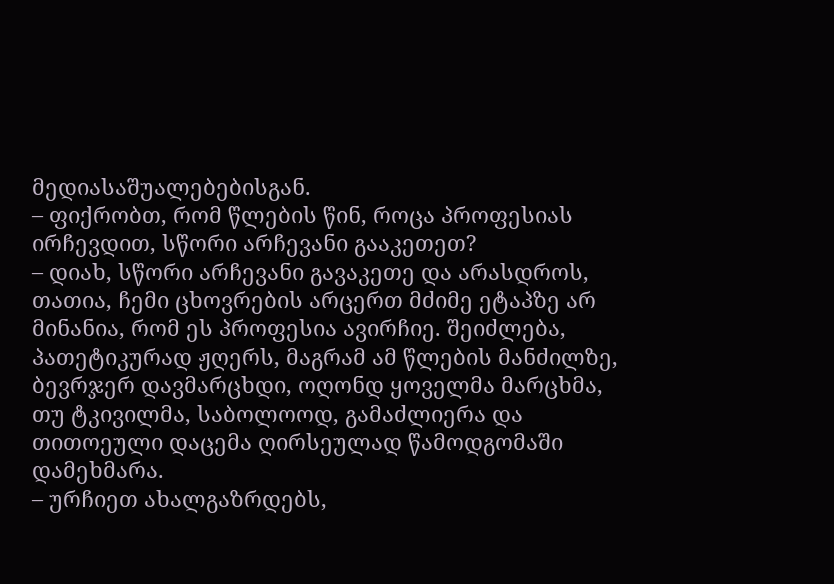მედიასაშუალებებისგან.
– ფიქრობთ, რომ წლების წინ, როცა პროფესიას ირჩევდით, სწორი არჩევანი გააკეთეთ?
– დიახ, სწორი არჩევანი გავაკეთე და არასდროს, თათია, ჩემი ცხოვრების არცერთ მძიმე ეტაპზე არ მინანია, რომ ეს პროფესია ავირჩიე. შეიძლება, პათეტიკურად ჟღერს, მაგრამ ამ წლების მანძილზე, ბევრჯერ დავმარცხდი, ოღონდ ყოველმა მარცხმა, თუ ტკივილმა, საბოლოოდ, გამაძლიერა და თითოეული დაცემა ღირსეულად წამოდგომაში დამეხმარა.
– ურჩიეთ ახალგაზრდებს,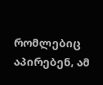რომლებიც აპირებენ, ამ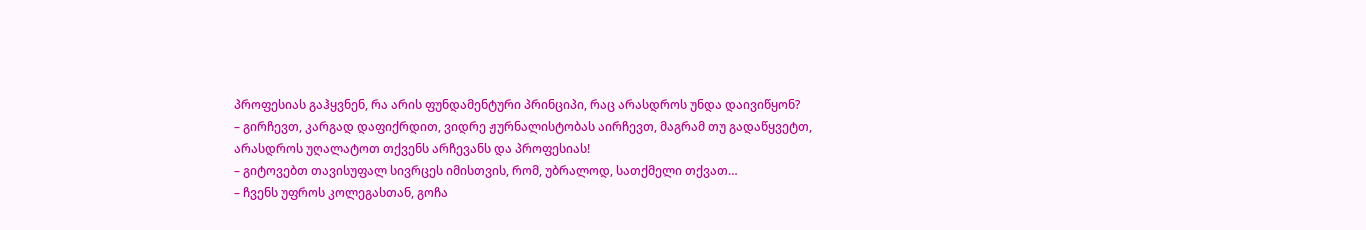პროფესიას გაჰყვნენ, რა არის ფუნდამენტური პრინციპი, რაც არასდროს უნდა დაივიწყონ?
– გირჩევთ, კარგად დაფიქრდით, ვიდრე ჟურნალისტობას აირჩევთ, მაგრამ თუ გადაწყვეტთ, არასდროს უღალატოთ თქვენს არჩევანს და პროფესიას!
– გიტოვებთ თავისუფალ სივრცეს იმისთვის, რომ, უბრალოდ, სათქმელი თქვათ…
– ჩვენს უფროს კოლეგასთან, გოჩა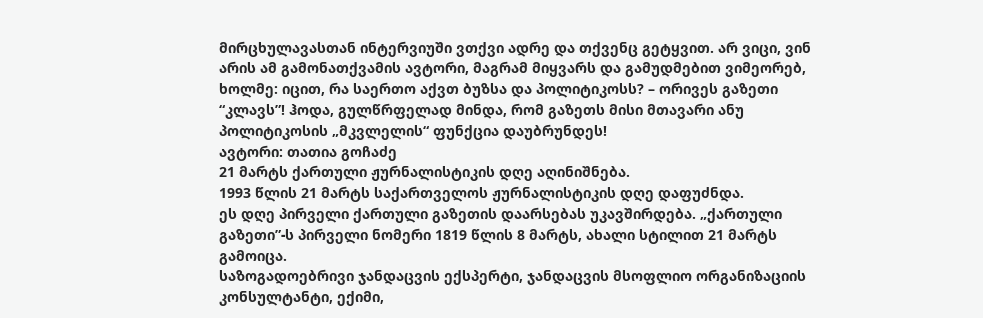მირცხულავასთან ინტერვიუში ვთქვი ადრე და თქვენც გეტყვით. არ ვიცი, ვინ არის ამ გამონათქვამის ავტორი, მაგრამ მიყვარს და გამუდმებით ვიმეორებ, ხოლმე: იცით, რა საერთო აქვთ ბუზსა და პოლიტიკოსს? – ორივეს გაზეთი “კლავს”! ჰოდა, გულწრფელად მინდა, რომ გაზეთს მისი მთავარი ანუ პოლიტიკოსის „მკვლელის“ ფუნქცია დაუბრუნდეს!
ავტორი: თათია გოჩაძე
21 მარტს ქართული ჟურნალისტიკის დღე აღინიშნება.
1993 წლის 21 მარტს საქართველოს ჟურნალისტიკის დღე დაფუძნდა.
ეს დღე პირველი ქართული გაზეთის დაარსებას უკავშირდება. „ქართული გაზეთი”-ს პირველი ნომერი 1819 წლის 8 მარტს, ახალი სტილით 21 მარტს გამოიცა.
საზოგადოებრივი ჯანდაცვის ექსპერტი, ჯანდაცვის მსოფლიო ორგანიზაციის კონსულტანტი, ექიმი,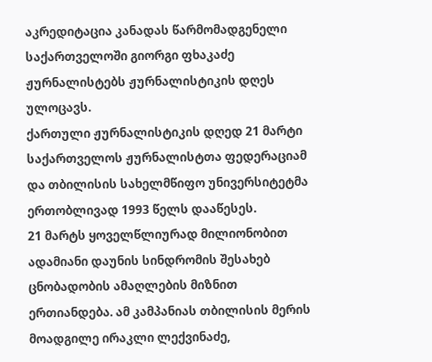აკრედიტაცია კანადას წარმომადგენელი საქართველოში გიორგი ფხაკაძე ჟურნალისტებს ჟურნალისტიკის დღეს ულოცავს.
ქართული ჟურნალისტიკის დღედ 21 მარტი საქართველოს ჟურნალისტთა ფედერაციამ და თბილისის სახელმწიფო უნივერსიტეტმა ერთობლივად 1993 წელს დააწესეს.
21 მარტს ყოველწლიურად მილიონობით ადამიანი დაუნის სინდრომის შესახებ ცნობადობის ამაღლების მიზნით ერთიანდება. ამ კამპანიას თბილისის მერის მოადგილე ირაკლი ლექვინაძე,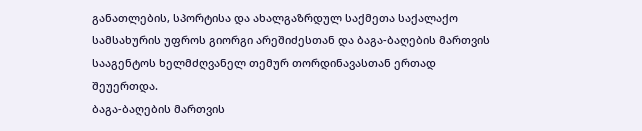განათლების, სპორტისა და ახალგაზრდულ საქმეთა საქალაქო სამსახურის უფროს გიორგი არეშიძესთან და ბაგა-ბაღების მართვის სააგენტოს ხელმძღვანელ თემურ თორდინავასთან ერთად შეუერთდა.
ბაგა-ბაღების მართვის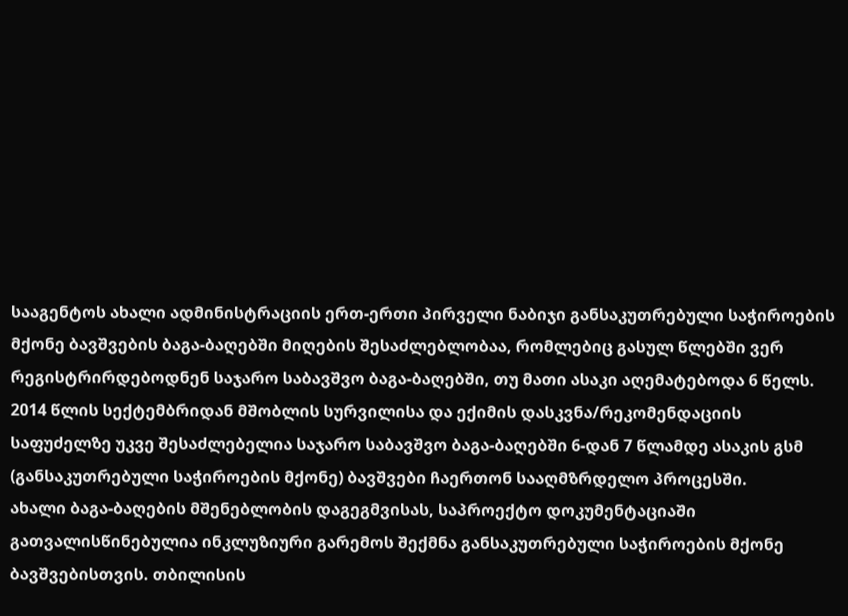სააგენტოს ახალი ადმინისტრაციის ერთ-ერთი პირველი ნაბიჯი განსაკუთრებული საჭიროების მქონე ბავშვების ბაგა-ბაღებში მიღების შესაძლებლობაა, რომლებიც გასულ წლებში ვერ რეგისტრირდებოდნენ საჯარო საბავშვო ბაგა-ბაღებში, თუ მათი ასაკი აღემატებოდა 6 წელს. 2014 წლის სექტემბრიდან მშობლის სურვილისა და ექიმის დასკვნა/რეკომენდაციის საფუძელზე უკვე შესაძლებელია საჯარო საბავშვო ბაგა-ბაღებში 6-დან 7 წლამდე ასაკის გსმ (განსაკუთრებული საჭიროების მქონე) ბავშვები ჩაერთონ სააღმზრდელო პროცესში.
ახალი ბაგა-ბაღების მშენებლობის დაგეგმვისას, საპროექტო დოკუმენტაციაში გათვალისწინებულია ინკლუზიური გარემოს შექმნა განსაკუთრებული საჭიროების მქონე ბავშვებისთვის. თბილისის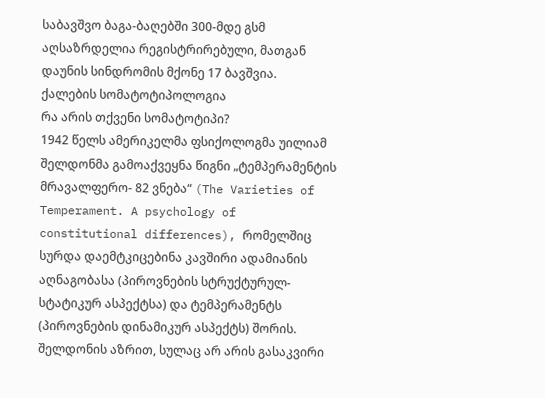საბავშვო ბაგა-ბაღებში 300-მდე გსმ აღსაზრდელია რეგისტრირებული, მათგან დაუნის სინდრომის მქონე 17 ბავშვია.
ქალების სომატოტიპოლოგია
რა არის თქვენი სომატოტიპი?
1942 წელს ამერიკელმა ფსიქოლოგმა უილიამ შელდონმა გამოაქვეყნა წიგნი „ტემპერამენტის მრავალფერო- 82 ვნება“ (The Varieties of Temperament. A psychology of constitutional differences), რომელშიც სურდა დაემტკიცებინა კავშირი ადამიანის აღნაგობასა (პიროვნების სტრუქტურულ-სტატიკურ ასპექტსა) და ტემპერამენტს (პიროვნების დინამიკურ ასპექტს) შორის.
შელდონის აზრით, სულაც არ არის გასაკვირი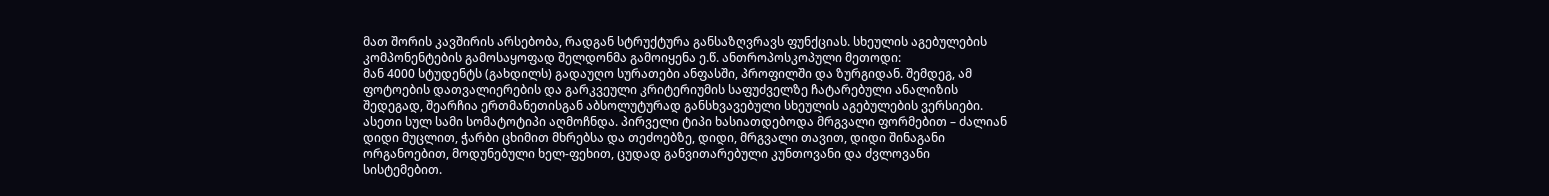მათ შორის კავშირის არსებობა, რადგან სტრუქტურა განსაზღვრავს ფუნქციას. სხეულის აგებულების კომპონენტების გამოსაყოფად შელდონმა გამოიყენა ე.წ. ანთროპოსკოპული მეთოდი:
მან 4000 სტუდენტს (გახდილს) გადაუღო სურათები ანფასში, პროფილში და ზურგიდან. შემდეგ, ამ ფოტოების დათვალიერების და გარკვეული კრიტერიუმის საფუძველზე ჩატარებული ანალიზის შედეგად, შეარჩია ერთმანეთისგან აბსოლუტურად განსხვავებული სხეულის აგებულების ვერსიები. ასეთი სულ სამი სომატოტიპი აღმოჩნდა. პირველი ტიპი ხასიათდებოდა მრგვალი ფორმებით – ძალიან დიდი მუცლით, ჭარბი ცხიმით მხრებსა და თეძოებზე, დიდი, მრგვალი თავით, დიდი შინაგანი ორგანოებით, მოდუნებული ხელ-ფეხით, ცუდად განვითარებული კუნთოვანი და ძვლოვანი სისტემებით.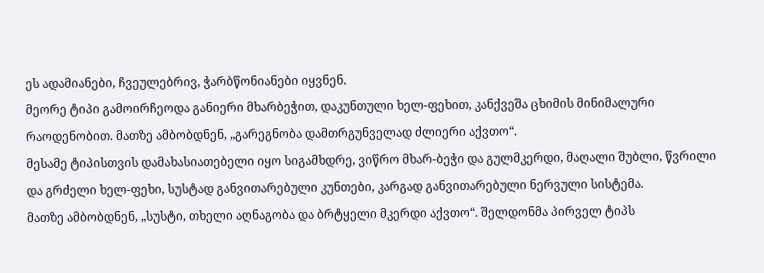ეს ადამიანები, ჩვეულებრივ, ჭარბწონიანები იყვნენ.
მეორე ტიპი გამოირჩეოდა განიერი მხარბეჭით, დაკუნთული ხელ-ფეხით, კანქვეშა ცხიმის მინიმალური რაოდენობით. მათზე ამბობდნენ, „გარეგნობა დამთრგუნველად ძლიერი აქვთო“.
მესამე ტიპისთვის დამახასიათებელი იყო სიგამხდრე, ვიწრო მხარ-ბეჭი და გულმკერდი, მაღალი შუბლი, წვრილი და გრძელი ხელ-ფეხი, სუსტად განვითარებული კუნთები, კარგად განვითარებული ნერვული სისტემა.
მათზე ამბობდნენ, „სუსტი, თხელი აღნაგობა და ბრტყელი მკერდი აქვთო“. შელდონმა პირველ ტიპს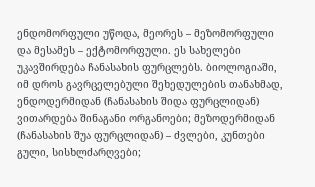ენდომორფული უწოდა, მეორეს – მეზომორფული და მესამეს – ექტომორფული. ეს სახელები უკავშირდება ჩანასახის ფურცლებს. ბიოლოგიაში, იმ დროს გავრცელებული შეხედულების თანახმად, ენდოდერმიდან (ჩანასახის შიდა ფურცლიდან) ვითარდება შინაგანი ორგანოები; მეზოდერმიდან (ჩანასახის შუა ფურცლიდან) – ძვლები, კუნთები გული, სისხლძარღვები;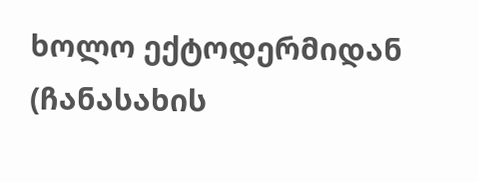ხოლო ექტოდერმიდან (ჩანასახის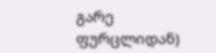გარე ფურცლიდან)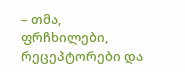– თმა, ფრჩხილები, რეცეპტორები და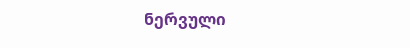ნერვული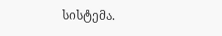სისტემა.